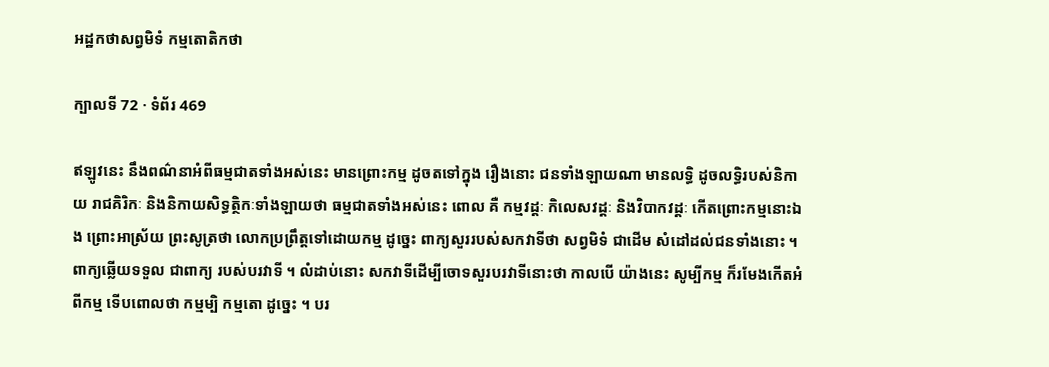អដ្ឋកថាសព្វមិទំ កម្មតោតិកថា

ក្បាលទី 72 · ទំព័រ 469

ឥឡូវនេះ នឹងពណ៌នាអំពីធម្មជាតទាំងអស់នេះ មានព្រោះកម្ម ដូចតទៅក្នុង រឿងនោះ ជនទាំងឡាយណា មានលទ្ធិ ដូចលទ្ធិរបស់និកាយ រាជគិរិកៈ និងនិកាយសិទ្ធត្ថិកៈទាំងឡាយថា ធម្មជាតទាំងអស់នេះ ពោល គឺ កម្មវដ្តៈ កិលេសវដ្តៈ និងវិបាកវដ្តៈ កើតព្រោះកម្មនោះឯង ព្រោះអាស្រ័យ ព្រះសូត្រថា លោកប្រព្រឹត្តទៅដោយកម្ម ដូច្នេះ ពាក្យសួររបស់សកវាទីថា សព្វមិទំ ជាដើម សំដៅដល់ជនទាំងនោះ ។ ពាក្យឆ្លើយទទួល ជាពាក្យ របស់បរវាទី ។ លំដាប់នោះ សកវាទីដើម្បីចោទសួរបរវាទីនោះថា កាលបើ យ៉ាងនេះ សូម្បីកម្ម ក៏រមែងកើតអំពីកម្ម ទើបពោលថា កម្មម្បិ កម្មតោ ដូច្នេះ ។ បរ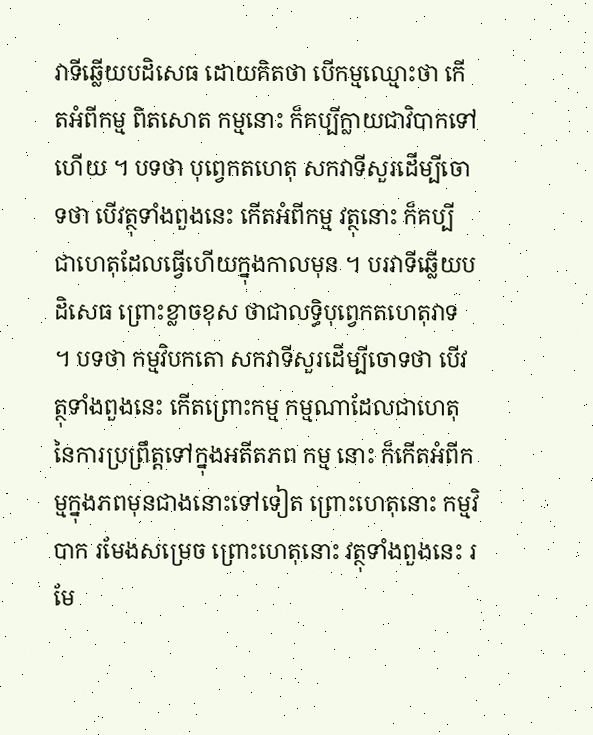វាទីឆ្លើយបដិសេធ ដោយគិតថា បើកម្មឈ្មោះថា កើតអំពីកម្ម ពិតសោត កម្មនោះ ក៏គប្បីក្លាយជាវិបាកទៅហើយ ។ បទថា បុព្វេកតហេតុ សកវាទីសួរដើម្បីចោទថា បើវត្ថុទាំងពួងនេះ កើតអំពីកម្ម វត្ថុនោះ ក៏គប្បី ជាហេតុដែលធ្វើហើយក្នុងកាលមុន ។ បរវាទីឆ្លើយបដិសេធ ព្រោះខ្លាចខុស ថាជាលទ្ធិបុព្វេកតហេតុវាទ ។ បទថា កម្មវិបកតោ សកវាទីសួរដើម្បីចោទថា បើវត្ថុទាំងពួងនេះ កើតព្រោះកម្ម កម្មណាដែលជាហេតុ នៃការប្រព្រឹត្តទៅក្នុងអតីតភព កម្ម នោះ ក៏កើតអំពីកម្មក្នុងភពមុនជាងនោះទៅទៀត ព្រោះហេតុនោះ កម្មវិបាក រមែងសម្រេច ព្រោះហេតុនោះ វត្ថុទាំងពួងនេះ រមែ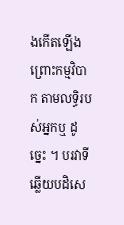ងកើតឡើង ព្រោះកម្មវិបាក តាមលទ្ធិរបស់អ្នកឬ ដូច្នេះ ។ បរវាទីឆ្លើយបដិសេ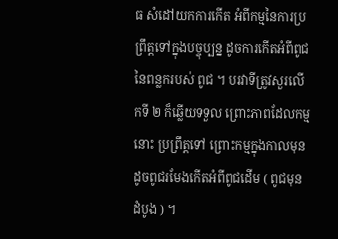ធ សំដៅយកការកើត អំពីកម្មនៃការប្រព្រឹត្តទៅក្នុងបច្ចុប្បន្ន ដូចការកើតអំពីពូជនៃពន្លករបស់ ពូជ ។ បរវាទីត្រូវសួរលើកទី ២ ក៏ឆ្លើយទទួល ព្រោះភាពដែលកម្មនោះ ប្រព្រឹត្តទៅ ព្រោះកម្មក្នុងកាលមុន ដូចពូជរមែងកើតអំពីពូជដើម ( ពូជមុន ដំបូង ) ។